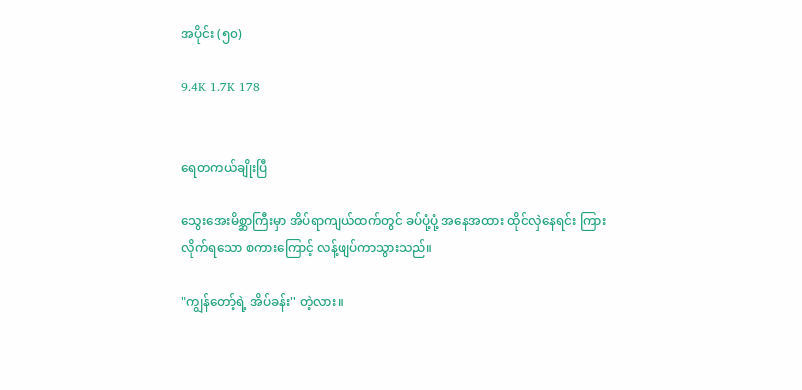အပိုင်း (၅၀)

9.4K 1.7K 178


ရေတကယ်ချိုးပြီ

သွေးအေးမိစ္ဆာကြီးမှာ အိပ်ရာကျယ်ထက်တွင် ခပ်ပုံ့ပုံ့ အနေအထား ထိုင်လှဲနေရင်း ကြားလိုက်ရသော စကားကြောင့် လန့်ဖျပ်ကာသွားသည်။

"ကျွန်တော့်ရဲ့ အိပ်ခန်း'' တဲ့လား။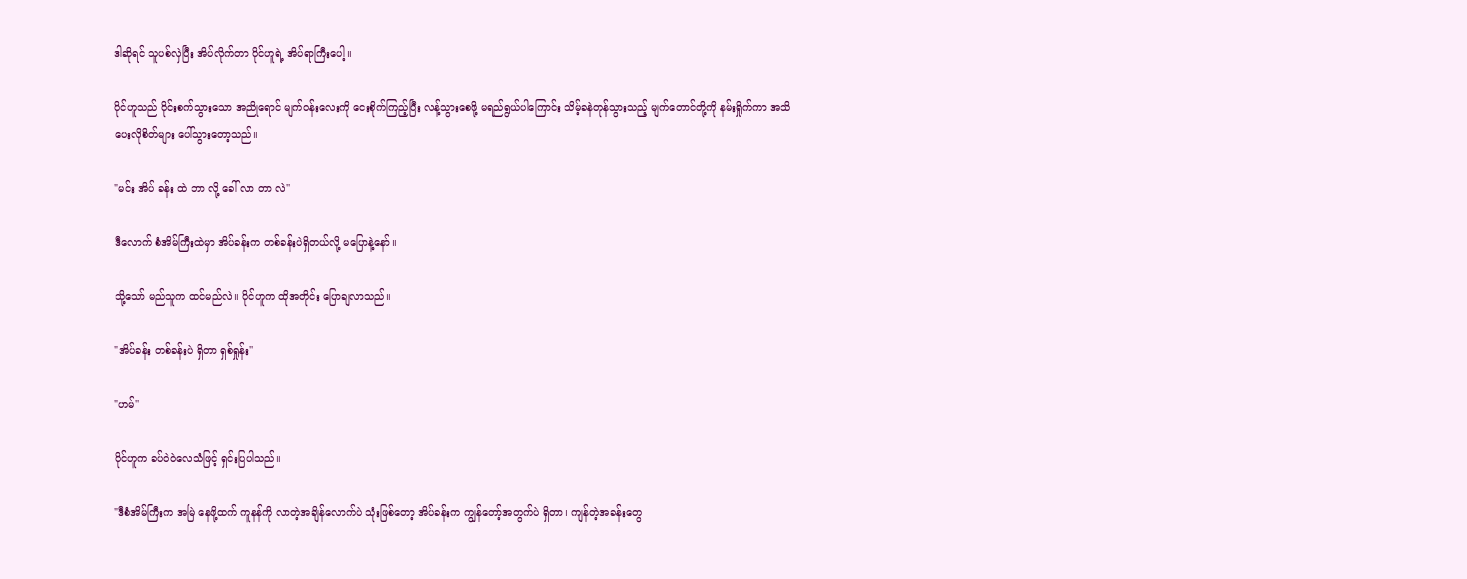ဒါဆိုရင် သူပစ်လှဲပြီး အိပ်လိုက်တာ ပိုင်ဟူရဲ့ အိပ်ရာကြီးပေါ့။

ပိုင်ဟူသည် ဝိုင်းစက်သွားသော အညိုရောင် မျက်ဝန်းလေးကို ငေးစိုက်ကြည့်ပြီး လန့်သွားစေဖို့ မရည်ရွယ်ပါကြောင်း သိမ့်ခနဲတုန်သွားသည့် မျက်တောင်တို့ကို နမ်းရှိုက်ကာ အသိပေးလိုစိတ်များ ပေါ်သွားတော့သည်။

"မင်း အိပ် ခန်း ထဲ ဘာ လို့ ခေါ် လာ တာ လဲ''

ဒီလောက် စံအိမ်ကြီးထဲမှာ အိပ်ခန်းက တစ်ခန်းပဲရှိတယ်လို့ မပြောနဲ့နော်။

သို့သော် မည်သူက ထင်မည်လဲ။ ပိုင်ဟူက ထိုအတိုင်း ပြောချလာသည်။

"အိပ်ခန်း တစ်ခန်းပဲ ရှိတာ ရှစ်ရှုန်း''

"ဟမ်''

ပိုင်ဟူက ခပ်ဝဲဝဲလေသံဖြင့် ရှင်းပြပါသည်။

"ဒီစံအိမ်ကြီးက အမြဲ နေဖို့ထက် ကူနန်ကို လာတဲ့အချိန်လောက်ပဲ သုံးဖြစ်တော့ အိပ်ခန်းက ကျွန်တော့်အတွက်ပဲ ရှိတာ၊ ကျန်တဲ့အခန်းတွေ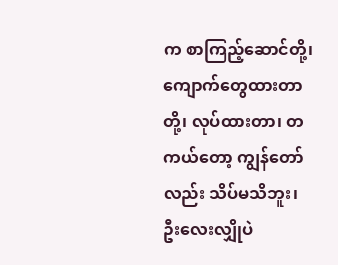က စာကြည့်ဆောင်တို့၊ ကျောက်တွေထားတာတို့၊ လုပ်ထားတာ၊ တကယ်တော့ ကျွန်တော်လည်း သိပ်မသိဘူး၊ ဦးလေးလျှိုပဲ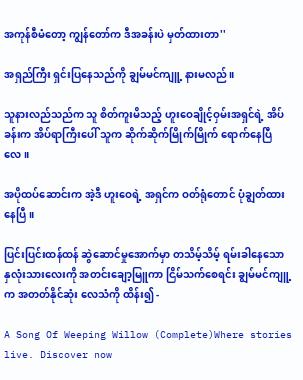အကုန်စီမံတော့ ကျွန်တော်က ဒီအခန်းပဲ မှတ်ထားတာ''

အရှည်ကြီး ရှင်းပြနေသည်ကို ချွမ်မင်ကျူ့ နားမလည်။

သူနားလည်သည်က သူ စိတ်ကူးမိသည့် ဟူးဝေချိုင့်ဝှမ်းအရှင်ရဲ့ အိပ်ခန်းက အိပ်ရာကြီးပေါ် သူက ဆိုက်ဆိုက်မြိုက်မြိုက် ရောက်နေပြီလေ။

အပိုထပ်ဆောင်းက အဲ့ဒီ ဟူးဝေရဲ့ အရှင်က ဝတ်ရုံတောင် ပုံချွတ်ထားနေပြီ။

ပြင်းပြင်းထန်ထန် ဆွဲဆောင်မှုအောက်မှာ တသိမ့်သိမ့် ရမ်းခါနေသော နှလုံးသားလေးကို အတင်းချော့မြူကာ ငြိမ်သက်စေရင်း ချွမ်မင်ကျူ့က အတတ်နိုင်ဆုံး လေသံကို ထိန်း၍ -

A Song Of Weeping Willow (Complete)Where stories live. Discover now